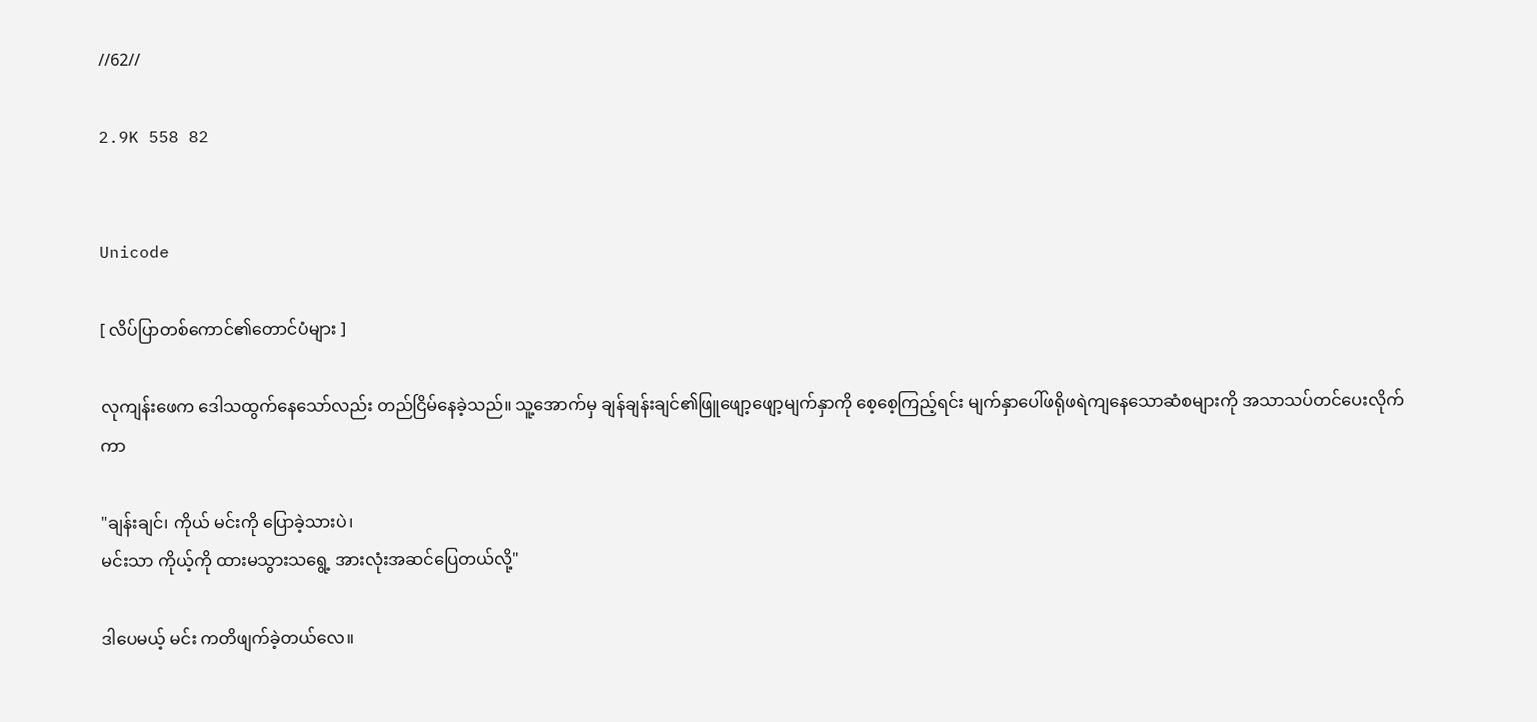//62//

2.9K 558 82


Unicode

[ လိပ်ပြာတစ်ကောင်၏တောင်ပံများ ]

လုကျန်းဖေက ဒေါသထွက်နေသော်လည်း တည်ငြိမ်နေခဲ့သည်။ သူ့အောက်မှ ချန်ချန်းချင်၏ဖြူဖျော့ဖျော့မျက်နှာကို စေ့စေ့ကြည့်ရင်း မျက်နှာပေါ်ဖရိုဖရဲကျနေသောဆံစများကို အသာသပ်တင်ပေးလိုက်ကာ

"ချန်းချင်၊ ကိုယ် မင်းကို ပြောခဲ့သားပဲ၊
မင်းသာ ကိုယ့်ကို ထားမသွားသရွေ့ အားလုံးအဆင်ပြေတယ်လို့"

ဒါပေမယ့် မင်း ကတိဖျက်ခဲ့တယ်လေ။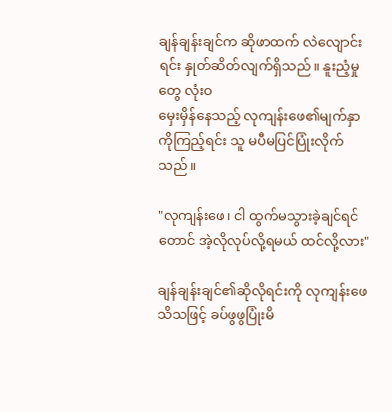ချန်ချန်းချင်က ဆိုဖာထက် လဲလျောင်းရင်း နှုတ်ဆိတ်လျက်ရှိသည်။ နူးညံ့မှုတွေ လုံးဝ
မှေးမှိန်နေသည့် လုကျန်းဖေ၏မျက်နှာကိုကြည့်ရင်း သူ မပီမပြင်ပြုံးလိုက်သည်။

"လုကျန်းဖေ၊ ငါ ထွက်မသွားခဲ့ချင်ရင်တောင် အဲ့လိုလုပ်လို့ရမယ် ထင်လို့လား"

ချန်ချန်းချင်၏ဆိုလိုရင်းကို လုကျန်းဖေ
သိသဖြင့် ခပ်ဖွဖွပြုံးမိ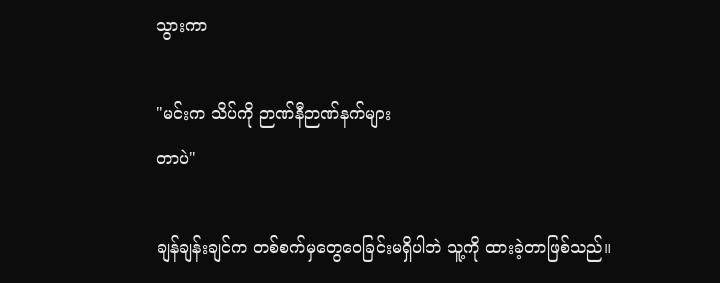သွားကာ

"မင်းက သိပ်ကို ဉာဏ်နီဉာဏ်နက်များ
တာပဲ"

ချန်ချန်းချင်က တစ်စက်မှတွေဝေခြင်းမရှိပါဘဲ သူ့ကို ထားခဲ့တာဖြစ်သည်။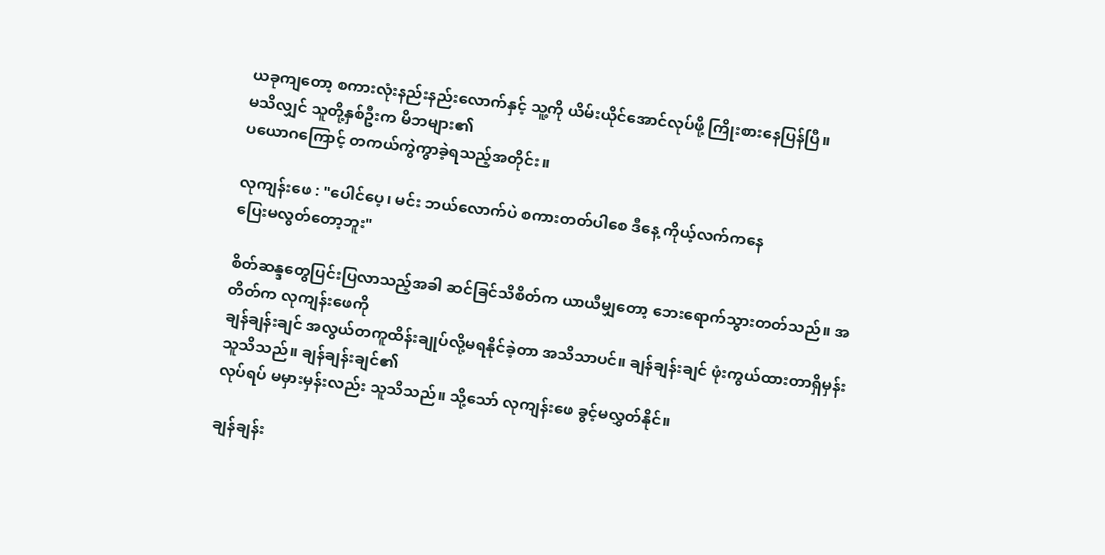ယခုကျတော့ စကားလုံးနည်းနည်းလောက်နှင့် သူ့ကို ယိမ်းယိုင်အောင်လုပ်ဖို့ ကြိုးစားနေပြန်ပြီ။
မသိလျှင် သူတို့နှစ်ဦးက မိဘများ၏
ပယောဂကြောင့် တကယ်ကွဲကွာခဲ့ရသည့်အတိုင်း။

လုကျန်း‌ဖေ : "ပေါင်ပေ့၊ မင်း ဘယ်လောက်ပဲ စကားတတ်ပါစေ ဒီနေ့ ကိုယ့်လက်ကနေ
ပြေးမလွတ်တော့ဘူး"

စိတ်ဆန္ဒတွေပြင်းပြလာသည့်အခါ ဆင်ခြင်သိစိတ်က ယာယီမျှတော့ ဘေးရောက်သွားတတ်သည်။ အတိတ်က လုကျန်းဖေကို
ချန်ချန်းချင် အလွယ်တကူထိန်းချုပ်လို့မရနိုင်ခဲ့တာ အသိသာပင်။ ချန်ချန်းချင် ဖုံးကွယ်ထားတာရှိမှန်း သူသိသည်။ ချန်ချန်းချင်၏
လုပ်ရပ် မမှားမှန်းလည်း သူသိသည်။ သို့သော် လုကျန်းဖေ ခွင့်မလွှတ်နိုင်။

ချန်ချန်း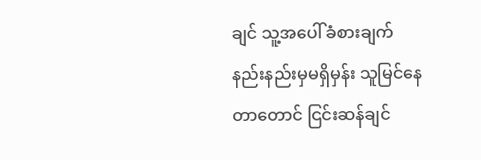ချင် သူ့အပေါ် ခံစားချက်
နည်းနည်းမှမရှိမှန်း သူမြင်‌နေတာတောင် ငြင်းဆန်ချင်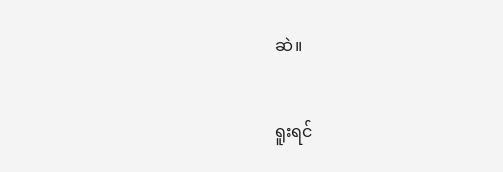ဆဲ။

ရူးရင်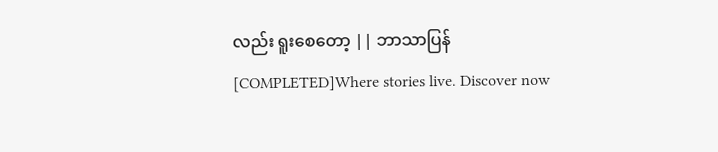လည်း ရူးစေတော့ || ဘာသာပြန် [COMPLETED]Where stories live. Discover now